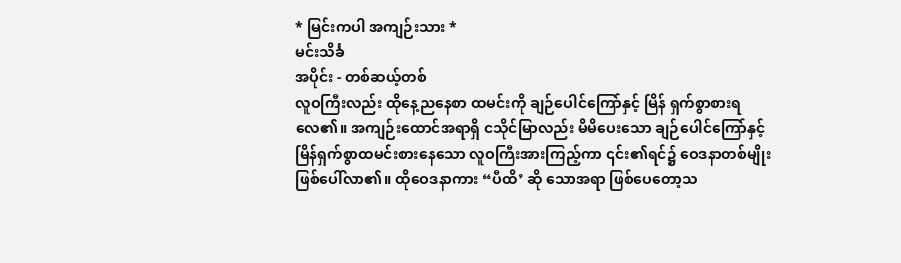* မြင်းကပါ အကျဉ်းသား *
မင်းသိင်္ခ
အပိုင်း - တစ်ဆယ့်တစ်
လူဝကြီးလည်း ထိုနေ့ညနေစာ ထမင်းကို ချဉ်ပေါင်ကြော်နှင့် မြိန် ရှက်စွာစားရလေ၏။ အကျဉ်းထောင်အရာရှိ ငသိုင်မြာလည်း မိမိပေးသော ချဉ်ပေါင်ကြော်နှင့် မြိန်ရှက်စွာထမင်းစားနေသော လူဝကြီးအားကြည့်ကာ ၎င်း၏ရင်၌ ဝေဒနာတစ်မျိုးဖြစ်ပေါ်လာ၏။ ထိုဝေဒနာကား “ပီထိ’ ဆို သောအရာ ဖြစ်ပေတော့သ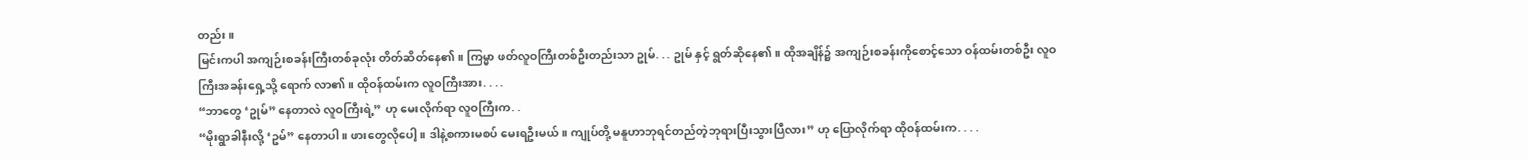တည်း။
မြင်းကပါ အကျဉ်းစခန်းကြီးတစ်ခုလုံး တိတ်ဆိတ်နေ၏။ ကြမ္မာ ဖတ်လူဝကြီးတစ်ဦးတည်းသာ ဥုမ်. . . ဥုမ် နှင့် ရွတ်ဆိုနေ၏။ ထိုအချိန်၌ အကျဉ်းစခန်းကိုစောင့်သော ဝန်ထမ်းတစ်ဦး လူဝကြီးအခန်းရှေ့သို့ ရောက် လာ၏။ ထိုဝန်ထမ်းက လူဝကြီးအား. . . .
“ဘာတွေ ‘ဥုမ်” နေတာလဲ လူဝကြီးရဲ့” ဟု မေးလိုက်ရာ လူဝကြီးက. .
“မိုးရွာခါနီးလို့ ‘ဥမ်” နေတာပါ။ ဖားတွေလိုပေါ့။ ဒါနဲ့စကားမစပ် မေးရဦးမယ်။ ကျုပ်တို့ မနူဟာဘုရင်တည်တဲ့ဘုရားပြီးသွားပြီလား” ဟု ပြောလိုက်ရာ ထိုဝန်ထမ်းက. . . .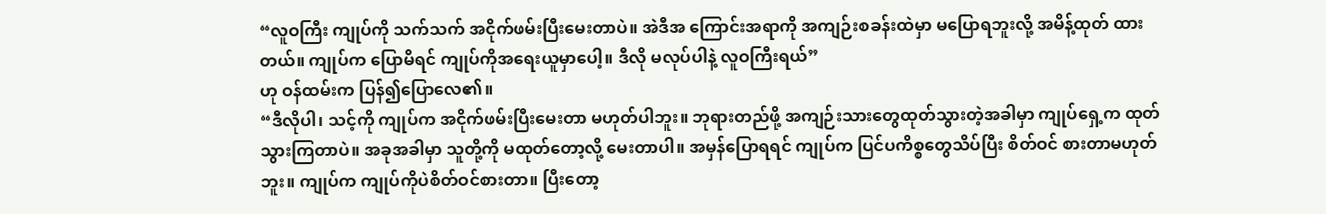“လူဝကြီး ကျုပ်ကို သက်သက် အငိုက်ဖမ်းပြီးမေးတာပဲ။ အဲဒီအ ကြောင်းအရာကို အကျဉ်းစခန်းထဲမှာ မပြောရဘူးလို့ အမိန့်ထုတ် ထားတယ်။ ကျုပ်က ပြောမိရင် ကျုပ်ကိုအရေးယူမှာပေါ့။ ဒီလို မလုပ်ပါနဲ့ လူဝကြီးရယ်”
ဟု ဝန်ထမ်းက ပြန်၍ပြောလေ၏။
“ဒီလိုပါ၊ သင့်ကို ကျုပ်က အငိုက်ဖမ်းပြီးမေးတာ မဟုတ်ပါဘူး။ ဘုရားတည်ဖို့ အကျဉ်းသားတွေထုတ်သွားတဲ့အခါမှာ ကျုပ်ရှေ့က ထုတ်သွားကြတာပဲ။ အခုအခါမှာ သူတို့ကို မထုတ်တော့လို့ မေးတာပါ။ အမှန်ပြောရရင် ကျုပ်က ပြင်ပကိစ္စတွေသိပ်ပြီး စိတ်ဝင် စားတာမဟုတ်ဘူး။ ကျုပ်က ကျုပ်ကိုပဲစိတ်ဝင်စားတာ။ ပြီးတော့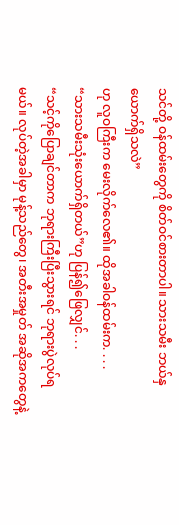သင်တို့ ဝန်ထမ်းတွေကို စိတ်ဝင်စားတာပါ။ သားသမီး ဘယ်နှ ယောက်ရှိသလဲ”
ဟု လူဝကြီးက မေးလိုက်လေ၏။ ထိုအခါဝန်ထမ်းက. . . .
“သားသမီးသုံးယောက်ရှိတယ်”ဟု ပြန်၍ဖြေလျှင်. . .
“သင့်ကိုပြောချင်တာက ဘုရားကြီးပြီးသွားရင် ဘုရားပွဲလုပ်ရမယ်။ လုပ်တဲ့အခါမှာ မုန့်သည်တွေ၊ အတီးအမှုတ် အဆိုအကတွေနဲ့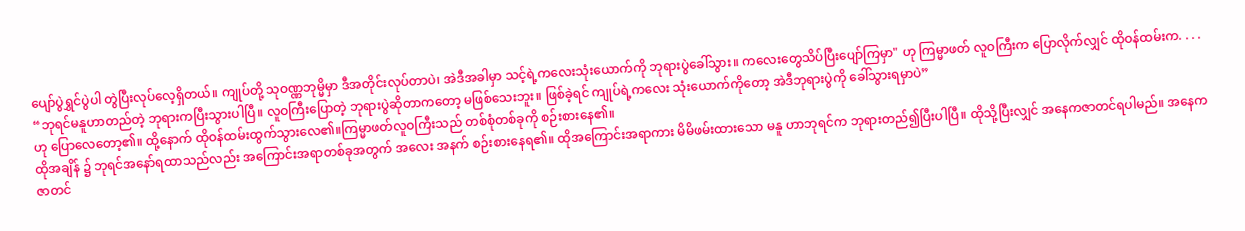ပျော်ပွဲရွှင်ပွဲပါ တွဲပြီးလုပ်လေ့ရှိတယ်။ ကျုပ်တို့ သုဝဏ္ဏဘုမ္မိမှာ ဒီအတိုင်းလုပ်တာပဲ၊ အဲဒီအခါမှာ သင့်ရဲ့ကလေးသုံးယောက်ကို ဘုရားပွဲခေါ်သွား။ ကလေးတွေသိပ်ပြီးပျော်ကြမှာ" ဟု ကြမ္မာဖတ် လူဝကြီးက ပြောလိုက်လျှင် ထိုဝန်ထမ်းက. . . .
“ဘုရင်မနူဟာတည်တဲ့ ဘုရားကပြီးသွားပါပြီ။ လူဝကြီးပြောတဲ့ ဘုရားပွဲဆိုတာကတော့ မဖြစ်သေးဘူး။ ဖြစ်ခဲ့ရင် ကျုပ်ရဲ့ကလေး သုံးယောက်ကိုတော့ အဲဒီဘုရားပွဲကို ခေါ်သွားရမှာပဲ”
ဟု ပြောလေတော့၏။ ထို့နောက် ထိုဝန်ထမ်းထွက်သွားလေ၏။ကြမ္မာဖတ်လူဝကြီးသည် တစ်စုံတစ်ခုကို စဉ်းစားနေ၏။
ထိုအချိန် ၌ ဘုရင်အနော်ရထာသည်လည်း အကြောင်းအရာတစ်ခုအတွက် အလေး အနက် စဉ်းစားနေရ၏။ ထိုအကြောင်းအရာကား မိမိဖမ်းထားသော မနူ ဟာဘုရင်က ဘုရားတည်၍ပြီးပါပြီ။ ထိုသို့ပြီးလျှင် အနေကဇာတင်ရပါမည်။ အနေကဇာတင်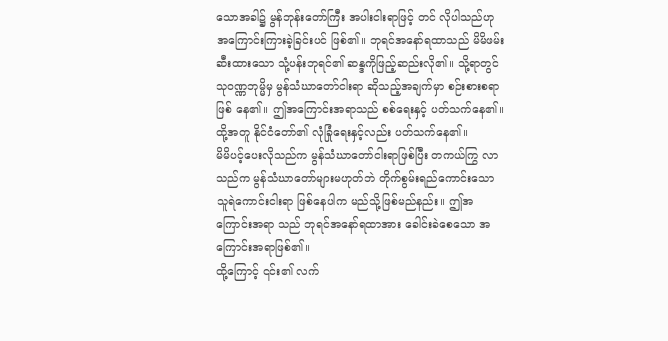သောအခါ၌ မွန်ဘုန်းတော်ကြီး အပါးငါးရာဖြင့် တင် လိုပါသည်ဟု အကြောင်းကြားခဲ့ခြင်းပင် ဖြစ်၏။ ဘုရင်အနော်ရထာသည် မိမိဖမ်းဆီးထားသော သုံ့ပန်းဘုရင်၏ ဆန္ဒကိုဖြည့်ဆည်းလို၏။ သို့ရာတွင် သုဝဏ္ဏဘုမ္မိမှ မွန်သံဃာတော်ငါးရာ ဆိုသည့်အချက်မှာ စဉ်းစားစရာဖြစ် နေ၏။ ဤအကြောင်းအရာသည် စစ်ရေးနှင့် ပတ်သက်နေ၏။ ထို့အတူ နိုင်ငံတော်၏ လုံခြုံရေးနှင့်လည်း ပတ်သက်နေ၏။
မိမိပင့်ပေးလိုသည်က မွန်သံဃာတော်ငါးရာဖြစ်ပြီး တကယ်ကြွ လာသည်က မွန်သံဃာတော်များမဟုတ်ဘဲ တိုက်စွမ်းရည်ကောင်းသော သူရဲကောင်းငါးရာ ဖြစ်နေပါက မည်သို့ဖြစ်မည်နည်း။ ဤအကြောင်းအရာ သည် ဘုရင်အနော်ရထာအား ခေါင်းခဲစေသော အကြောင်းအရာဖြစ်၏။
ထို့ကြောင့် ၎င်း၏ လက်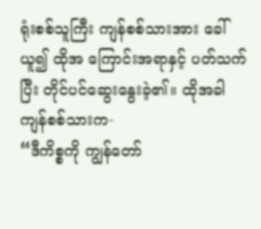ရုံးစစ်သူကြီး ကျန်စစ်သားအား ခေါ်ယူ၍ ထိုအ ကြောင်းအရာနှင့် ပတ်သက်ပြီး တိုင်ပင်ဆွေးနွေးခဲ့၏။ ထိုအခါ ကျန်စစ်သားက-
“ဒီကိစ္စကို ကျွန်တော်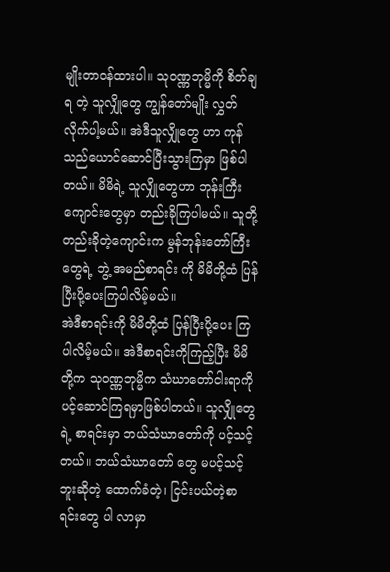မျိုးတာဝန်ထားပါ။ သုဝဏ္ဏဘုမ္မိကို စိတ်ချရ တဲ့ သူလျှိုတွေ ကျွန်တော်မျိုး လွှတ်လိုက်ပါ့မယ်။ အဲဒီသူလျှိုတွေ ဟာ ကုန်သည်ယောင်ဆောင်ပြီးသွားကြမှာ ဖြစ်ပါတယ်။ မိမိရဲ့ သူလျှိုတွေဟာ ဘုန်းကြီးကျောင်းတွေမှာ တည်းခိုကြပါမယ်။ သူတို့ တည်းခိုတဲ့ကျောင်းက မွန်ဘုန်းတော်ကြီးတွေရဲ့ ဘွဲ့ အမည်စာရင်း ကို မိမိတို့ထံ ပြန်ပြီးပို့ပေးကြပါလိမ့်မယ်။
အဲဒီစာရင်းကို မိမိတို့ထံ ပြန်ပြီးပို့ပေး ကြပါလိမ့်မယ်။ အဲဒီစာရင်းကိုကြည့်ပြီး မိမိတို့က သုဝဏ္ဏဘုမ္မိက သံဃာတော်ငါးရာကို ပင့်ဆောင်ကြရမှာဖြစ်ပါတယ်။ သူလျှိုတွေရဲ့ စာရင်းမှာ ဘယ်သံဃာတော်ကို ပင့်သင့်တယ်။ ဘယ်သံဃာတော် တွေ မပင့်သင့်ဘူးဆိုတဲ့ ထောက်ခံတဲ့၊ ငြင်းပယ်တဲ့စာရင်းတွေ ပါ လာမှာ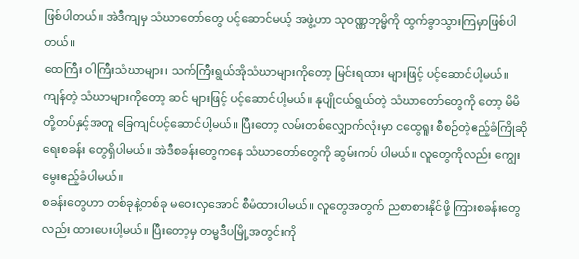ဖြစ်ပါတယ်။ အဲဒီကျမှ သံဃာတော်တွေ ပင့်ဆောင်မယ့် အဖွဲ့ဟာ သုဝဏ္ဏဘုမ္မိကို ထွက်ခွာသွားကြမှာဖြစ်ပါတယ်။
ထေကြီး ဝါကြီးသံဃာများ၊ သက်ကြီးရွယ်အိုသံဃာများကိုတော့ မြင်းရထား များဖြင့် ပင့်ဆောင်ပါ့မယ်။ ကျန်တဲ့ သံဃာများကိုတော့ ဆင် များဖြင့် ပင့်ဆောင်ပါ့မယ်။ နုပျိုငယ်ရွယ်တဲ့ သံဃာတော်တွေကို တော့ မိမိတို့တပ်နှင့်အတူ ခြေကျင်ပင့်ဆောင်ပါ့မယ်။ ပြီးတော့ လမ်းတစ်လျှောက်လုံးမှာ ငထွေရူး စီစဉ်တဲ့ဧည့်ခံကြိုဆိုရေးစခန်း တွေရှိပါမယ်။ အဲဒီစခန်းတွေကနေ သံဃာတော်တွေကို ဆွမ်းကပ် ပါမယ်။ လူတွေကိုလည်း ကျွေးမွေးဧည့်ခံပါမယ်။
စခန်းတွေဟာ တစ်ခုနဲ့တစ်ခု မဝေးလှအောင် စီမံထားပါမယ်။ လူတွေအတွက် ညစာစားနိုင်ဖို့ ကြားစခန်းတွေလည်း ထားပေးပါ့မယ်။ ပြီးတော့မှ တမ္မဒီပမြို့အတွင်းကို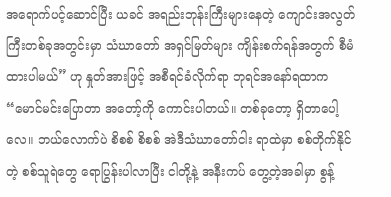အရောက်ပင့်ဆောင်ပြီး ယခင် အရည်းဘုန်းကြီးများနေတဲ့ ကျောင်းအလွတ်ကြီးတစ်ခုအတွင်းမှာ သံဃာတော် အရှင်မြတ်များ ကျိန်းစက်ရန်အတွက် စီမံထားပါမယ်” ဟု နှုတ်အားဖြင့် အစီရင်ခံလိုက်ရာ ဘုရင်အနော်ရထာက
“မောင်မင်းပြောတာ အတော့်ကို ကောင်းပါတယ်။ တစ်ခုတော့ ရှိတာပေါ့လေ။ ဘယ်လောက်ပဲ စိစစ် စိစစ် အဲဒီသံဃာတော်ငါး ရာထဲမှာ စစ်တိုက်နိုင်တဲ့ စစ်သူရဲတွေ ရောပြွန်းပါလာပြီး ငါတို့နဲ့ အနီးကပ် တွေ့တဲ့အခါမှာ စွန့်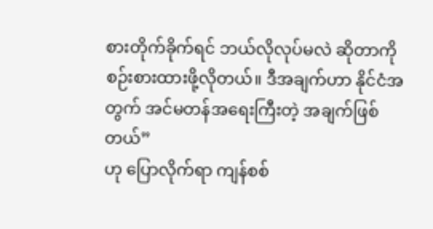စားတိုက်ခိုက်ရင် ဘယ်လိုလုပ်မလဲ ဆိုတာကို စဉ်းစားထားဖို့လိုတယ်။ ဒီအချက်ဟာ နိုင်ငံအတွက် အင်မတန်အရေးကြီးတဲ့ အချက်ဖြစ်တယ်”
ဟု ပြောလိုက်ရာ ကျန်စစ်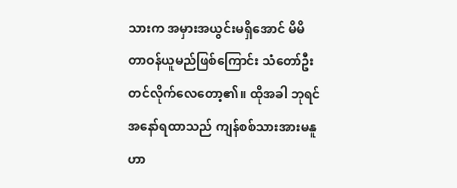သားက အမှားအယွင်းမရှိအောင် မိမိ တာဝန်ယူမည်ဖြစ်ကြောင်း သံတော်ဦးတင်လိုက်လေတော့၏။ ထိုအခါ ဘုရင်အနော်ရထာသည် ကျန်စစ်သားအားမနူဟာ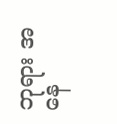ဘုရား အနေ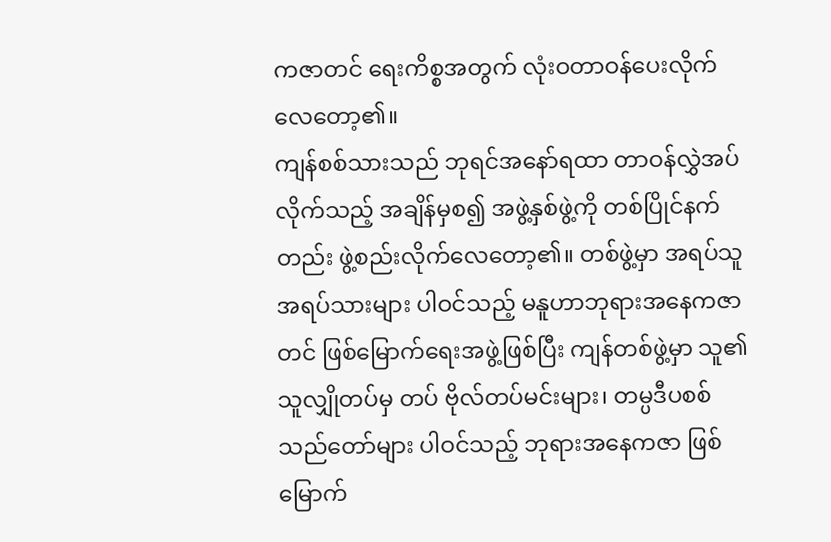ကဇာတင် ရေးကိစ္စအတွက် လုံးဝတာဝန်ပေးလိုက်လေတော့၏။
ကျန်စစ်သားသည် ဘုရင်အနော်ရထာ တာဝန်လွှဲအပ်လိုက်သည့် အချိန်မှစ၍ အဖွဲ့နှစ်ဖွဲ့ကို တစ်ပြိုင်နက်တည်း ဖွဲ့စည်းလိုက်လေတော့၏။ တစ်ဖွဲ့မှာ အရပ်သူ အရပ်သားများ ပါဝင်သည့် မနူဟာဘုရားအနေကဇာ တင် ဖြစ်မြောက်ရေးအဖွဲ့ဖြစ်ပြီး ကျန်တစ်ဖွဲ့မှာ သူ၏သူလျှိုတပ်မှ တပ် ဗိုလ်တပ်မင်းများ၊ တမ္ပဒီပစစ်သည်တော်များ ပါဝင်သည့် ဘုရားအနေကဇာ ဖြစ်မြောက်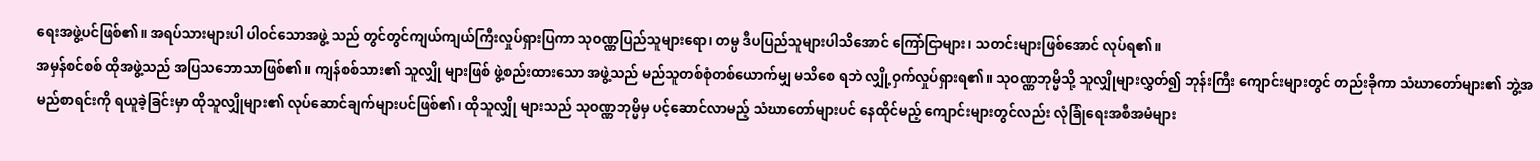ရေးအဖွဲ့ပင်ဖြစ်၏။ အရပ်သားများပါ ပါဝင်သောအဖွဲ့ သည် တွင်တွင်ကျယ်ကျယ်ကြီးလှုပ်ရှားပြကာ သုဝဏ္ဏပြည်သူများရော၊ တမ္ပ ဒီပပြည်သူများပါသိအောင် ကြော်ငြာများ၊ သတင်းများဖြစ်အောင် လုပ်ရ၏။
အမှန်စင်စစ် ထိုအဖွဲ့သည် အပြသဘောသာဖြစ်၏။ ကျန်စစ်သား၏ သူလျှို များဖြစ် ဖွဲ့စည်းထားသော အဖွဲ့သည် မည်သူတစ်စုံတစ်ယောက်မျှ မသိစေ ရဘဲ လျှို့ဝှက်လှုပ်ရှားရ၏။ သုဝဏ္ဏဘုမ္မိသို့ သူလျှိုများလွှတ်၍ ဘုန်းကြီး ကျောင်းများတွင် တည်းခိုကာ သံဃာတော်များ၏ ဘွဲ့အမည်စာရင်းကို ရယူခဲ့ခြင်းမှာ ထိုသူလျှိုများ၏ လုပ်ဆောင်ချက်များပင်ဖြစ်၏၊ ထိုသူလျှို များသည် သုဝဏ္ဏဘုမ္မိမှ ပင့်ဆောင်လာမည့် သံဃာတော်များပင် နေထိုင်မည့် ကျောင်းများတွင်လည်း လုံခြုံရေးအစီအမံများ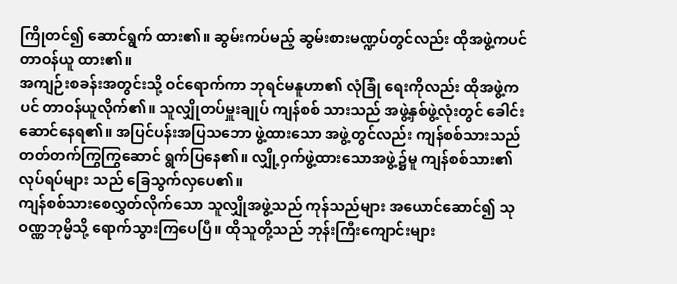ကြိုတင်၍ ဆောင်ရွက် ထား၏။ ဆွမ်းကပ်မည့် ဆွမ်းစားမဏ္ဍပ်တွင်လည်း ထိုအဖွဲ့ကပင် တာဝန်ယူ ထား၏။
အကျဉ်းစခန်းအတွင်းသို့ ဝင်ရောက်ကာ ဘုရင်မနူဟာ၏ လုံခြုံ ရေးကိုလည်း ထိုအဖွဲ့ကပင် တာဝန်ယူလိုက်၏။ သူလျှိုတပ်မှူးချုပ် ကျန်စစ် သားသည် အဖွဲ့နှစ်ဖွဲ့လုံးတွင် ခေါင်းဆောင်နေရ၏။ အပြင်ပန်းအပြသဘော ဖွဲ့ထားသော အဖွဲ့တွင်လည်း ကျန်စစ်သားသည် တတ်တက်ကြွကြွဆောင် ရွက်ပြနေ၏။ လျှို့ဝှက်ဖွဲ့ထားသောအဖွဲ့၌မူ ကျန်စစ်သား၏ လုပ်ရပ်များ သည် ခြေသွက်လှပေ၏။
ကျန်စစ်သားစေလွှတ်လိုက်သော သူလျှိုအဖွဲ့သည် ကုန်သည်များ အယောင်ဆောင်၍ သုဝဏ္ဏဘုမ္မိသို့ ရောက်သွားကြပေပြီ။ ထိုသူတို့သည် ဘုန်းကြီးကျောင်းများ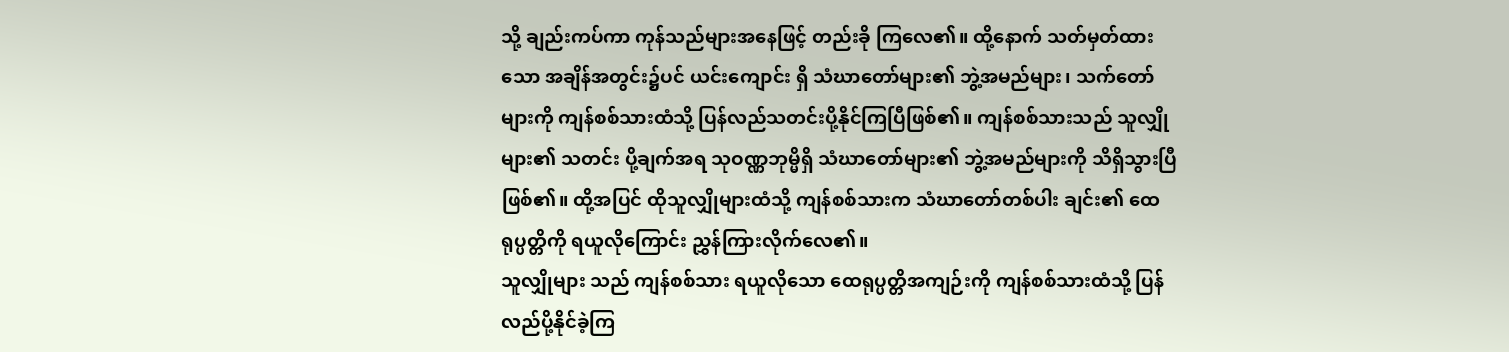သို့ ချည်းကပ်ကာ ကုန်သည်များအနေဖြင့် တည်းခို ကြလေ၏။ ထို့နောက် သတ်မှတ်ထားသော အချိန်အတွင်း၌ပင် ယင်းကျောင်း ရှိ သံဃာတော်များ၏ ဘွဲ့အမည်များ၊ သက်တော်များကို ကျန်စစ်သားထံသို့ ပြန်လည်သတင်းပို့နိုင်ကြပြီဖြစ်၏။ ကျန်စစ်သားသည် သူလျှိုများ၏ သတင်း ပို့ချက်အရ သုဝဏ္ဏဘုမ္မိရှိ သံဃာတော်များ၏ ဘွဲ့အမည်များကို သိရှိသွားပြီ ဖြစ်၏။ ထို့အပြင် ထိုသူလျှိုများထံသို့ ကျန်စစ်သားက သံဃာတော်တစ်ပါး ချင်း၏ ထေရုပ္ပတ္တိကို ရယူလိုကြောင်း ညွှန်ကြားလိုက်လေ၏။
သူလျှိုများ သည် ကျန်စစ်သား ရယူလိုသော ထေရုပ္ပတ္တိအကျဉ်းကို ကျန်စစ်သားထံသို့ ပြန်လည်ပို့နိုင်ခဲ့ကြ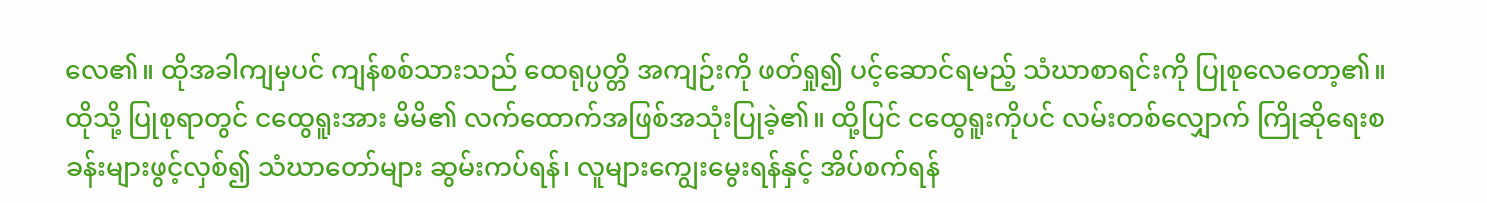လေ၏။ ထိုအခါကျမှပင် ကျန်စစ်သားသည် ထေရုပ္ပတ္တိ အကျဉ်းကို ဖတ်ရှု၍ ပင့်ဆောင်ရမည့် သံဃာစာရင်းကို ပြုစုလေတော့၏။ ထိုသို့ ပြုစုရာတွင် ငထွေရူးအား မိမိ၏ လက်ထောက်အဖြစ်အသုံးပြုခဲ့၏။ ထို့ပြင် ငထွေရူးကိုပင် လမ်းတစ်လျှောက် ကြိုဆိုရေးစခန်းများဖွင့်လှစ်၍ သံဃာတော်များ ဆွမ်းကပ်ရန်၊ လူများကျွေးမွေးရန်နှင့် အိပ်စက်ရန်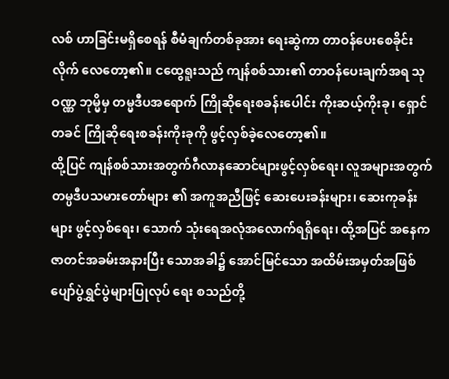လစ် ဟာခြင်းမရှိစေရန် စီမံချက်တစ်ခုအား ရေးဆွဲကာ တာဝန်ပေးစေခိုင်းလိုက် လေတော့၏။ ငထွေရူးသည် ကျန်စစ်သား၏ တာဝန်ပေးချက်အရ သုဝဏ္ဏ ဘုမ္မိမှ တမ္မဒီပအရောက် ကြိုဆိုရေးစခန်းပေါင်း ကိုးဆယ့်ကိုးခု၊ ရှောင်တခင် ကြိုဆိုရေးစခန်းကိုးခုကို ဖွင့်လှစ်ခဲ့လေတော့၏။
ထို့ပြင် ကျန်စစ်သားအတွက်ဂီလာနဆောင်များဖွင့်လှစ်ရေး၊ လူအများအတွက် တမ္ပဒီပသမားတော်များ ၏ အကူအညီဖြင့် ဆေးပေးခန်းများ၊ ဆေးကုခန်းများ ဖွင့်လှစ်ရေး၊ သောက် သုံးရေအလုံအလောက်ရရှိရေး၊ ထို့အပြင် အနေကဇာတင်အခမ်းအနားပြီး သောအခါ၌ အောင်မြင်သော အထိမ်းအမှတ်အဖြစ် ပျော်ပွဲရွှင်ပွဲများပြုလုပ် ရေး စသည်တို့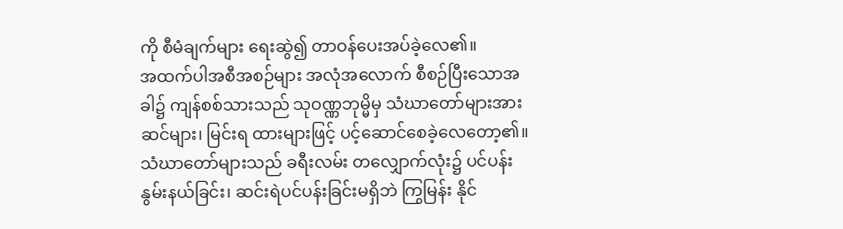ကို စီမံချက်များ ရေးဆွဲ၍ တာဝန်ပေးအပ်ခဲ့လေ၏။
အထက်ပါအစီအစဉ်များ အလုံအလောက် စီစဉ်ပြီးသောအခါ၌ ကျန်စစ်သားသည် သုဝဏ္ဏဘုမ္မိမှ သံဃာတော်များအား ဆင်များ၊ မြင်းရ ထားများဖြင့် ပင့်ဆောင်စေခဲ့လေတော့၏။ သံဃာတော်များသည် ခရီးလမ်း တလျှောက်လုံး၌ ပင်ပန်းနွမ်းနယ်ခြင်း၊ ဆင်းရဲပင်ပန်းခြင်းမရှိဘဲ ကြွမြန်း နိုင်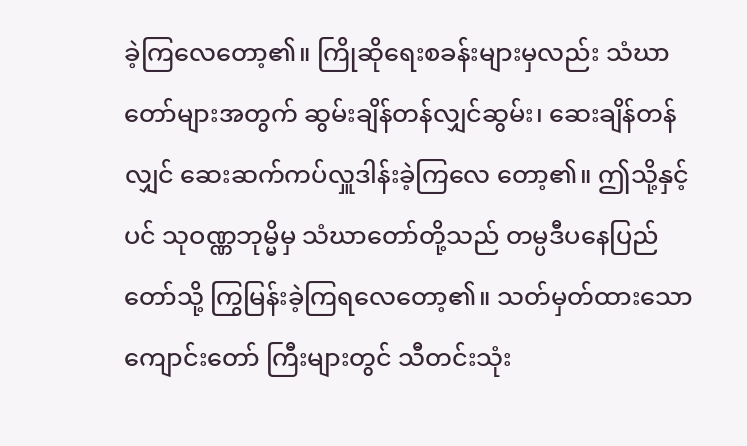ခဲ့ကြလေတော့၏။ ကြိုဆိုရေးစခန်းများမှလည်း သံဃာတော်များအတွက် ဆွမ်းချိန်တန်လျှင်ဆွမ်း၊ ဆေးချိန်တန်လျှင် ဆေးဆက်ကပ်လှူဒါန်းခဲ့ကြလေ တော့၏။ ဤသို့နှင့်ပင် သုဝဏ္ဏဘုမ္မိမှ သံဃာတော်တို့သည် တမ္ပဒီပနေပြည် တော်သို့ ကြွမြန်းခဲ့ကြရလေတော့၏။ သတ်မှတ်ထားသော ကျောင်းတော် ကြီးများတွင် သီတင်းသုံး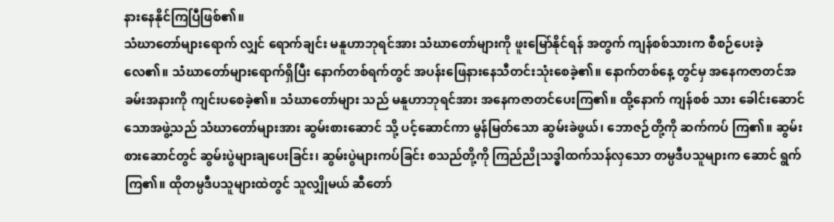နားနေနိုင်ကြပြီဖြစ်၏။
သံဃာတော်များရောက် လျှင် ရောက်ချင်း မနူဟာဘုရင်အား သံဃာတော်များကို ဖူးမြော်နိုင်ရန် အတွက် ကျန်စစ်သားက စီစဉ်ပေးခဲ့လေ၏။ သံဃာတော်များရောက်ရှိပြီး နောက်တစ်ရက်တွင် အပန်းဖြေနားနေသီတင်းသုံးစေခဲ့၏။ နောက်တစ်နေ့ တွင်မှ အနေကဇာတင်အခမ်းအနားကို ကျင်းပစေခဲ့၏။ သံဃာတော်များ သည် မနူဟာဘုရင်အား အနေကဇာတင်ပေးကြ၏။ ထို့နောက် ကျန်စစ် သား ခေါင်းဆောင်သောအဖွဲ့သည် သံဃာတော်များအား ဆွမ်းစားဆောင် သို့ ပင့်ဆောင်ကာ မွန်မြတ်သော ဆွမ်းခဲဖွယ်၊ ဘောဇဉ်တို့ကို ဆက်ကပ် ကြ၏။ ဆွမ်းစားဆောင်တွင် ဆွမ်းပွဲများချပေးခြင်း၊ ဆွမ်းပွဲများကပ်ခြင်း စသည်တို့ကို ကြည်ညိုသဒ္ဓါထက်သန်လှသော တမ္ပဒီပသူများက ဆောင် ရွက်ကြ၏။ ထိုတမ္ပဒီပသူများထဲတွင် သူလျှိုမယ် ဆီတော်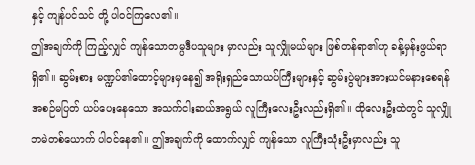နှင့် ကျန်ပင်သင် တို့ ပါဝင်ကြလေ၏။
ဤအချက်ကို ကြည့်လျှင် ကျန်သောတမ္ပဒီပသူများ မှာလည်း သူလျှိုမယ်များ ဖြစ်တန်ရာ၏ဟု ခန့်မှန်းဖွယ်ရာရှိ၏။ ဆွမ်းစား မဏ္ဍပ်၏ထောင့်များမှနေ၍ အရိုးရှည်သောယပ်ကြီးများနှင့် ဆွမ်းပွဲများအားယင်မနားစေရန် အစဉ်မပြတ် ယပ်ပေးနေသော အသက်ငါးဆယ်အရွယ် လူကြီးလေးဦးလည်းရှိ၏။ ထိုလေးဦးထဲတွင် သူလျှိုဘမဲတစ်ယောက် ပါဝင်နေ၏။ ဤအချက်ကို ထောက်လျှင် ကျန်သော လူကြီးသုံးဦးမှာလည်း သူ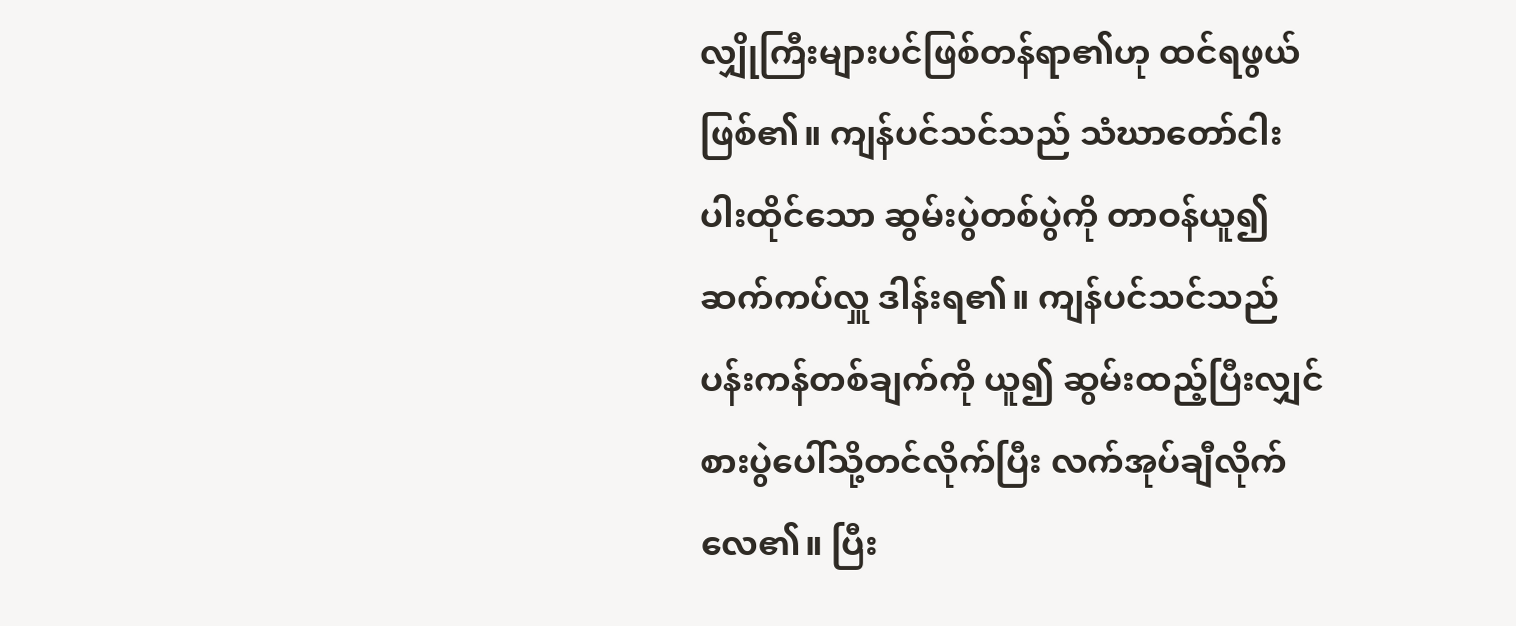လျှိုကြီးများပင်ဖြစ်တန်ရာ၏ဟု ထင်ရဖွယ်ဖြစ်၏။ ကျန်ပင်သင်သည် သံဃာတော်ငါးပါးထိုင်သော ဆွမ်းပွဲတစ်ပွဲကို တာဝန်ယူ၍ ဆက်ကပ်လှူ ဒါန်းရ၏။ ကျန်ပင်သင်သည် ပန်းကန်တစ်ချက်ကို ယူ၍ ဆွမ်းထည့်ပြီးလျှင် စားပွဲပေါ်သို့တင်လိုက်ပြီး လက်အုပ်ချီလိုက်လေ၏။ ပြီး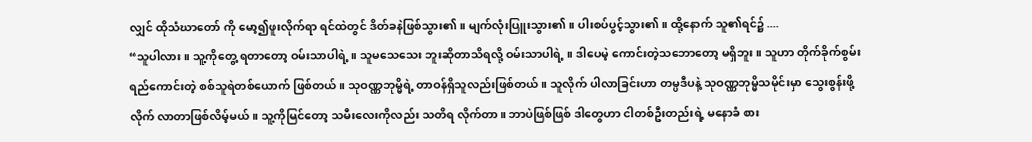လျှင် ထိုသံဃာတော် ကို မော့၍ဖူးလိုက်ရာ ရင်ထဲတွင် ဒိတ်ခနဲဖြစ်သွား၏။ မျက်လုံးပြူးသွား၏။ ပါးစပ်ပွင့်သွား၏။ ထို့နောက် သူ၏ရင်၌ ....
“သူပါလား။ သူ့ကိုတွေ့ ရတာတော့ ဝမ်းသာပါရဲ့။ သူမသေသေး ဘူးဆိုတာသိရလို့ ဝမ်းသာပါရဲ့ ။ ဒါပေမဲ့ ကောင်းတဲ့သဘောတော့ မရှိဘူး။ သူဟာ တိုက်ခိုက်စွမ်းရည်ကောင်းတဲ့ စစ်သူရဲတစ်ယောက် ဖြစ်တယ်။ သုဝဏ္ဏဘုမ္မိရဲ့ တာဝန်ရှိသူလည်းဖြစ်တယ်။ သူလိုက် ပါလာခြင်းဟာ တမ္ပဒီပနဲ့ သုဝဏ္ဏဘုမ္မိသမိုင်းမှာ သွေးစွန်းဖို့ လိုက် လာတာဖြစ်လိမ့်မယ်။ သူ့ကိုမြင်တော့ သမီးလေးကိုလည်း သတိရ လိုက်တာ။ ဘာပဲဖြစ်ဖြစ် ဒါတွေဟာ ငါတစ်ဦးတည်းရဲ့ မနောခံ စား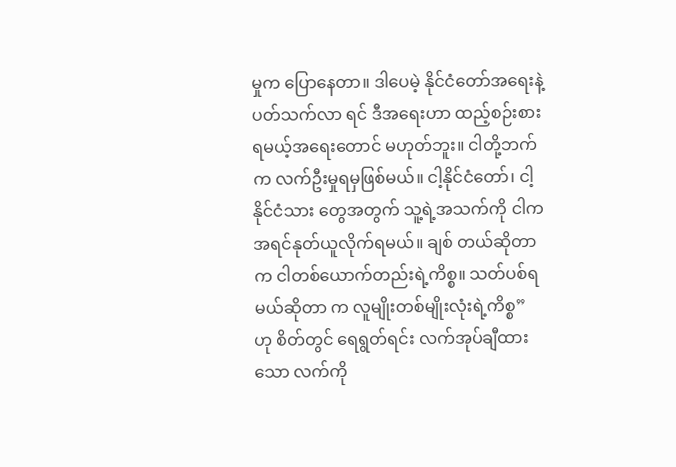မှုက ပြောနေတာ။ ဒါပေမဲ့ နိုင်ငံတော်အရေးနဲ့ ပတ်သက်လာ ရင် ဒီအရေးဟာ ထည့်စဉ်းစားရမယ့်အရေးတောင် မဟုတ်ဘူး။ ငါတို့ဘက်က လက်ဦးမှုရမှဖြစ်မယ်။ ငါ့နိုင်ငံတော်၊ ငါ့နိုင်ငံသား တွေအတွက် သူ့ရဲ့အသက်ကို ငါကအရင်နုတ်ယူလိုက်ရမယ်။ ချစ် တယ်ဆိုတာက ငါတစ်ယောက်တည်းရဲ့ကိစ္စ။ သတ်ပစ်ရမယ်ဆိုတာ က လူမျိုးတစ်မျိုးလုံးရဲ့ကိစ္စ”
ဟု စိတ်တွင် ရေရွတ်ရင်း လက်အုပ်ချီထားသော လက်ကို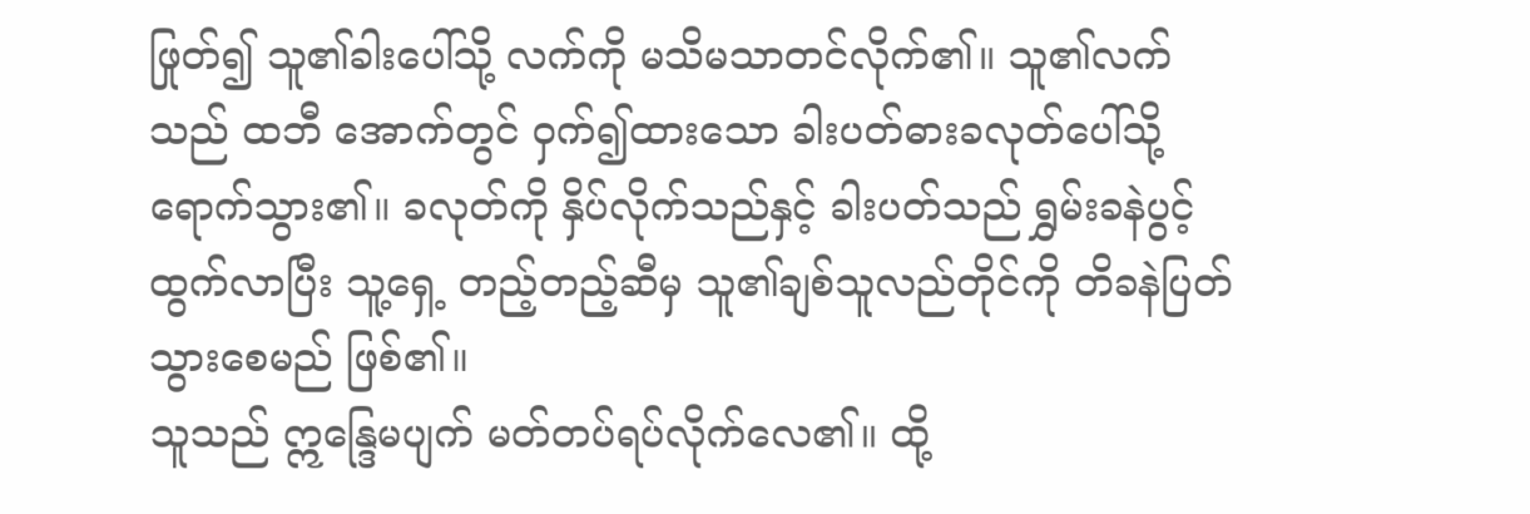ဖြုတ်၍ သူ၏ခါးပေါ်သို့ လက်ကို မသိမသာတင်လိုက်၏။ သူ၏လက်သည် ထဘီ အောက်တွင် ဝှက်၍ထားသော ခါးပတ်ဓားခလုတ်ပေါ်သို့ ရောက်သွား၏။ ခလုတ်ကို နှိပ်လိုက်သည်နှင့် ခါးပတ်သည် ရွှမ်းခနဲပွင့်ထွက်လာပြီး သူ့ရှေ့ တည့်တည့်ဆီမှ သူ၏ချစ်သူလည်တိုင်ကို တိခနဲပြတ်သွားစေမည် ဖြစ်၏။
သူသည် ဣန္ဒြေမပျက် မတ်တပ်ရပ်လိုက်လေ၏။ ထို့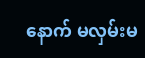နောက် မလှမ်းမ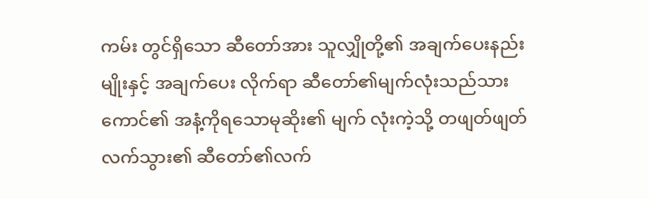ကမ်း တွင်ရှိသော ဆီတော်အား သူလျှိုတို့၏ အချက်ပေးနည်းမျိုးနှင့် အချက်ပေး လိုက်ရာ ဆီတော်၏မျက်လုံးသည်သားကောင်၏ အနံ့ကိုရသောမုဆိုး၏ မျက် လုံးကဲ့သို့ တဖျတ်ဖျတ်လက်သွား၏ ဆီတော်၏လက်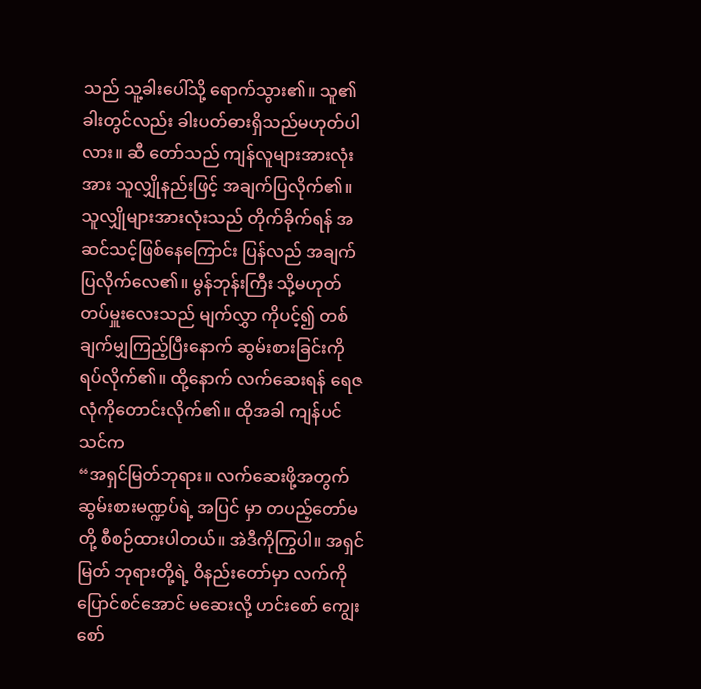သည် သူ့ခါးပေါ်သို့ ရောက်သွား၏။ သူ၏ခါးတွင်လည်း ခါးပတ်ဓားရှိသည်မဟုတ်ပါလား။ ဆီ တော်သည် ကျန်လူများအားလုံးအား သူလျှိုနည်းဖြင့် အချက်ပြလိုက်၏။ သူလျှိုများအားလုံးသည် တိုက်ခိုက်ရန် အဆင်သင့်ဖြစ်နေကြောင်း ပြန်လည် အချက်ပြလိုက်လေ၏။ မွန်ဘုန်းကြီး သို့မဟုတ် တပ်မှူးလေးသည် မျက်လွှာ ကိုပင့်၍ တစ်ချက်မျှကြည့်ပြီးနောက် ဆွမ်းစားခြင်းကို ရပ်လိုက်၏။ ထို့နောက် လက်ဆေးရန် ရေဇလုံကိုတောင်းလိုက်၏။ ထိုအခါ ကျန်ပင်သင်က
“အရှင်မြတ်ဘုရား။ လက်ဆေးဖို့အတွက် ဆွမ်းစားမဏ္ဍပ်ရဲ့ အပြင် မှာ တပည့်တော်မတို့ စီစဉ်ထားပါတယ်။ အဲဒီကိုကြွပါ။ အရှင်မြတ် ဘုရားတို့ရဲ့ ဝိနည်းတော်မှာ လက်ကိုပြောင်စင်အောင် မဆေးလို့ ဟင်းစော် ကျွေးစော်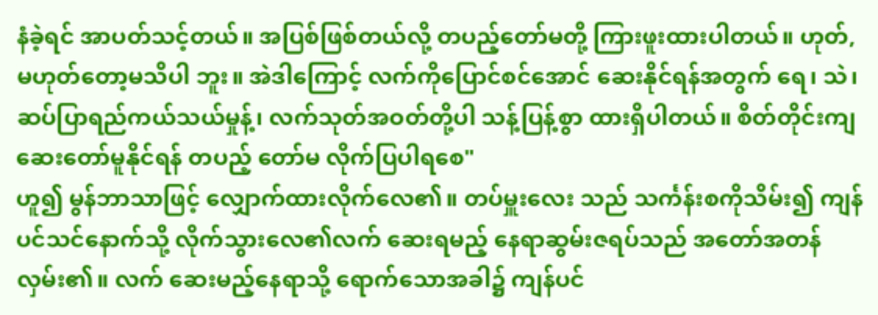နံခဲ့ရင် အာပတ်သင့်တယ်။ အပြစ်ဖြစ်တယ်လို့ တပည့်တော်မတို့ ကြားဖူးထားပါတယ်။ ဟုတ်,မဟုတ်တော့မသိပါ ဘူး။ အဲဒါကြောင့် လက်ကိုပြောင်စင်အောင် ဆေးနိုင်ရန်အတွက် ရေ၊ သဲ၊ ဆပ်ပြာရည်ကယ်သယ်မှုန့်၊ လက်သုတ်အဝတ်တို့ပါ သန့်ပြန့်စွာ ထားရှိပါတယ်။ စိတ်တိုင်းကျဆေးတော်မူနိုင်ရန် တပည့် တော်မ လိုက်ပြပါရစေ"
ဟူ၍ မွန်ဘာသာဖြင့် လျှောက်ထားလိုက်လေ၏။ တပ်မှူးလေး သည် သင်္ကန်းစကိုသိမ်း၍ ကျန်ပင်သင်နောက်သို့ လိုက်သွားလေ၏လက် ဆေးရမည့် နေရာဆွမ်းဇရပ်သည် အတော်အတန်လှမ်း၏။ လက် ဆေးမည့်နေရာသို့ ရောက်သောအခါ၌ ကျန်ပင်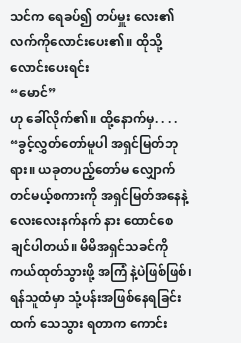သင်က ရေခပ်၍ တပ်မှူး လေး၏ လက်ကိုလောင်းပေး၏။ ထိုသို့လောင်းပေးရင်း
“မောင်”
ဟု ခေါ်လိုက်၏။ ထို့နောက်မှ. . . .
“ခွင့်လွှတ်တော်မူပါ အရှင်မြတ်ဘုရား။ ယခုတပည့်တော်မ လျှောက် တင်မယ့်စကားကို အရှင်မြတ်အနေနဲ့ လေးလေးနက်နက် နား ထောင်စေချင်ပါတယ်။ မိမိအရှင်သခင်ကို ကယ်ထုတ်သွားဖို့ အကြံ နဲ့ပဲဖြစ်ဖြစ်၊ ရန်သူထံမှာ သုံ့ပန်းအဖြစ်နေရခြင်းထက် သေသွား ရတာက ကောင်း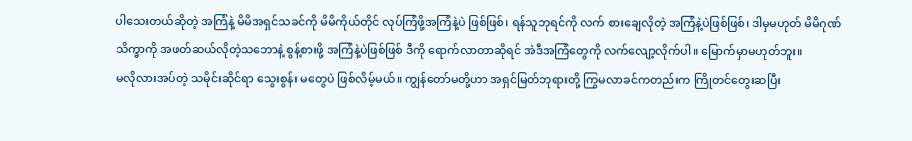ပါသေးတယ်ဆိုတဲ့ အကြံနဲ့ မိမိအရှင်သခင်ကို မိမိကိုယ်တိုင် လုပ်ကြံဖို့အကြံနဲ့ပဲ ဖြစ်ဖြစ်၊ ရန်သူဘုရင်ကို လက် စားချေလိုတဲ့ အကြံနဲ့ပဲဖြစ်ဖြစ်၊ ဒါမှမဟုတ် မိမိဂုဏ်သိက္ခာကို အဖတ်ဆယ်လိုတဲ့သဘောနဲ့ စွန့်စားဖို့ အကြံနဲ့ပဲဖြစ်ဖြစ် ဒီကို ရောက်လာတာဆိုရင် အဲဒီအကြံတွေကို လက်လျော့လိုက်ပါ။ မြောက်မှာမဟုတ်ဘူး။
မလိုလားအပ်တဲ့ သမိုင်းဆိုင်ရာ သွေးစွန်း မတွေပဲ ဖြစ်လိမ့်မယ်။ ကျွန်တော်မတို့ဟာ အရှင်မြတ်ဘုရားတို့ ကြွမလာခင်ကတည်းက ကြိုတင်တွေးဆပြီး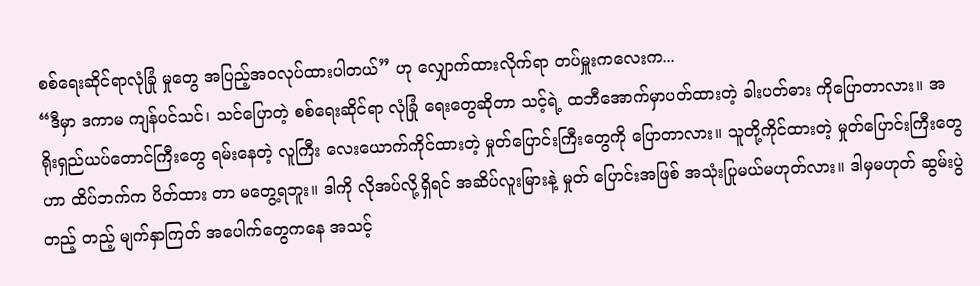စစ်ရေးဆိုင်ရာလုံခြုံ မှုတွေ အပြည့်အဝလုပ်ထားပါတယ်” ဟု လျှောက်ထားလိုက်ရာ တပ်မှူးကလေးက...
“ဒီမှာ ဒကာမ ကျန်ပင်သင်၊ သင်ပြောတဲ့ စစ်ရေးဆိုင်ရာ လုံခြုံ ရေးတွေဆိုတာ သင့်ရဲ့ ထဘီအောက်မှာပတ်ထားတဲ့ ခါးပတ်ဓား ကိုပြောတာလား။ အရိုးရှည်ယပ်တောင်ကြီးတွေ ရမ်းနေတဲ့ လူကြီး လေးယောက်ကိုင်ထားတဲ့ မှုတ်ပြောင်းကြီးတွေကို ပြောတာလား။ သူတို့ကိုင်ထားတဲ့ မှုတ်ပြောင်းကြီးတွေဟာ ထိပ်ဘက်က ပိတ်ထား တာ မတွေ့ရဘူး။ ဒါကို လိုအပ်လို့ရှိရင် အဆိပ်လူးမြားနဲ့ မှုတ် ပြောင်းအဖြစ် အသုံးပြုမယ်မဟုတ်လား။ ဒါမှမဟုတ် ဆွမ်းပွဲတည့် တည့် မျက်နှာကြတ် အပေါက်တွေကနေ အသင့်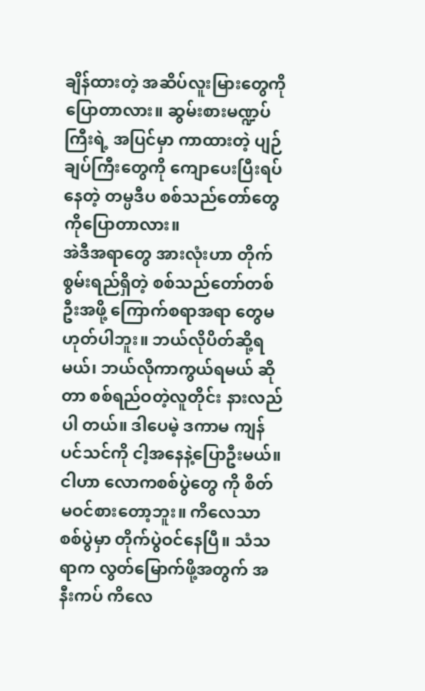ချိန်ထားတဲ့ အဆိပ်လူးမြားတွေကို ပြောတာလား။ ဆွမ်းစားမဏ္ဍပ်ကြီးရဲ့ အပြင်မှာ ကာထားတဲ့ ပျဉ်ချပ်ကြီးတွေကို ကျောပေးပြီးရပ်နေတဲ့ တမ္ပဒီပ စစ်သည်တော်တွေကိုပြောတာလား။
အဲဒီအရာတွေ အားလုံးဟာ တိုက်စွမ်းရည်ရှိတဲ့ စစ်သည်တော်တစ်ဦးအဖို့ ကြောက်စရာအရာ တွေမဟုတ်ပါဘူး။ ဘယ်လိုပိတ်ဆို့ရမယ်၊ ဘယ်လိုကာကွယ်ရမယ် ဆိုတာ စစ်ရည်ဝတဲ့လူတိုင်း နားလည်ပါ တယ်။ ဒါပေမဲ့ ဒကာမ ကျန်ပင်သင်ကို ငါ့အနေနဲ့ပြောဦးမယ်။ ငါဟာ လောကစစ်ပွဲတွေ ကို စိတ်မဝင်စားတော့ဘူး။ ကိလေသာ စစ်ပွဲမှာ တိုက်ပွဲဝင်နေပြီ။ သံသရာက လွတ်မြောက်ဖို့အတွက် အနီးကပ် ကိလေ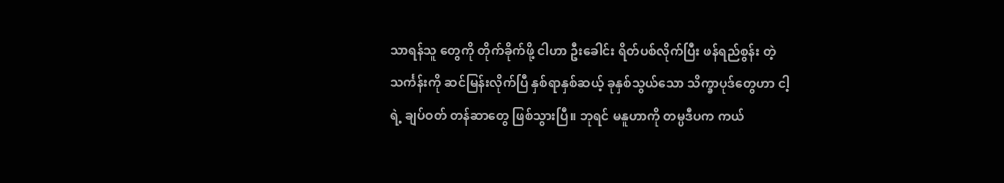သာရန်သူ တွေကို တိုက်ခိုက်ဖို့ ငါဟာ ဦးခေါင်း ရိတ်ပစ်လိုက်ပြီး ဖန်ရည်စွန်း တဲ့ သင်္ကန်းကို ဆင်မြန်းလိုက်ပြီ နှစ်ရာနှစ်ဆယ့် ခုနှစ်သွယ်သော သိက္ခာပုဒ်တွေဟာ ငါ့ရဲ့ ချပ်ဝတ် တန်ဆာတွေ ဖြစ်သွားပြီ။ ဘုရင် မနူဟာကို တမ္ပဒီပက ကယ်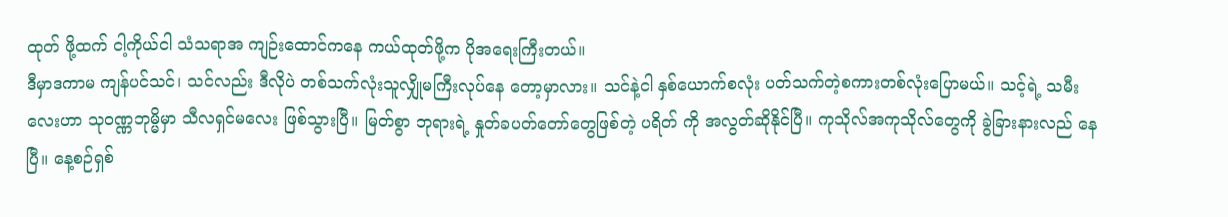ထုတ် ဖို့ထက် ငါ့ကိုယ်ငါ သံသရာအ ကျဉ်းထောင်ကနေ ကယ်ထုတ်ဖို့က ပိုအရေးကြီးတယ်။
ဒီမှာဒကာမ ကျန်ပင်သင်၊ သင်လည်း ဒီလိုပဲ တစ်သက်လုံးသူလျှိုမကြီးလုပ်နေ တော့မှာလား။ သင်နဲ့ငါ နှစ်ယောက်စလုံး ပတ်သက်တဲ့စကားတစ်လုံးပြောမယ်။ သင့်ရဲ့ သမီးလေးဟာ သုဝဏ္ဏဘုမ္မိမှာ သီလရှင်မလေး ဖြစ်သွားပြီ။ မြတ်စွာ ဘုရားရဲ့ နှုတ်ခပတ်တော်တွေဖြစ်တဲ့ ပရိတ် ကို အလွတ်ဆိုနိုင်ပြီ။ ကုသိုလ်အကုသိုလ်တွေကို ခွဲခြားနားလည် နေပြီ။ နေ့စဉ်ရှစ်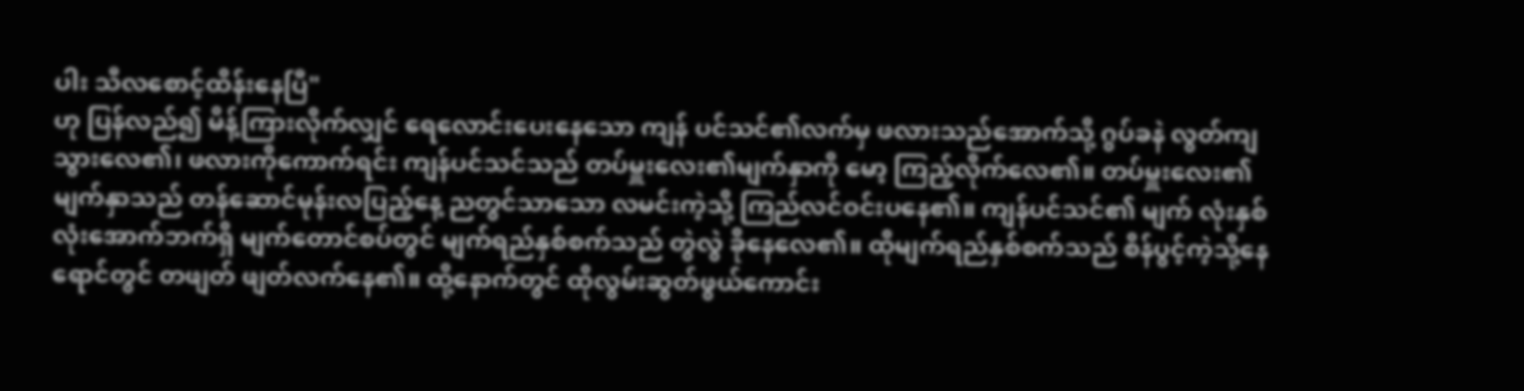ပါး သီလစောင့်ထိန်းနေပြီ"
ဟု ပြန်လည်၍ မိန့်ကြားလိုက်လျှင် ရေလောင်းပေးနေသော ကျန် ပင်သင်၏လက်မှ ဖလားသည်အောက်သို့ ဂွပ်ခနဲ လွတ်ကျသွားလေ၏၊ ဖလားကိုကောက်ရင်း ကျန်ပင်သင်သည် တပ်မှူးလေး၏မျက်နှာကို မော့ ကြည့်လိုက်လေ၏။ တပ်မှူးလေး၏မျက်နှာသည် တန်ဆောင်မုန်းလပြည့်နေ့ ညတွင်သာသော လမင်းကဲ့သို့ ကြည်လင်ဝင်းပနေ၏။ ကျန်ပင်သင်၏ မျက် လုံးနှစ်လုံးအောက်ဘက်ရှိ မျက်တောင်စပ်တွင် မျက်ရည်နှစ်စက်သည် တွဲလွဲ ခိုနေလေ၏။ ထိုမျက်ရည်နှစ်စက်သည် စိန်ပွင့်ကဲ့သို့နေရောင်တွင် တဖျတ် ဖျတ်လက်နေ၏။ ထို့နောက်တွင် ထိုလွမ်းဆွတ်ဖွယ်ကောင်း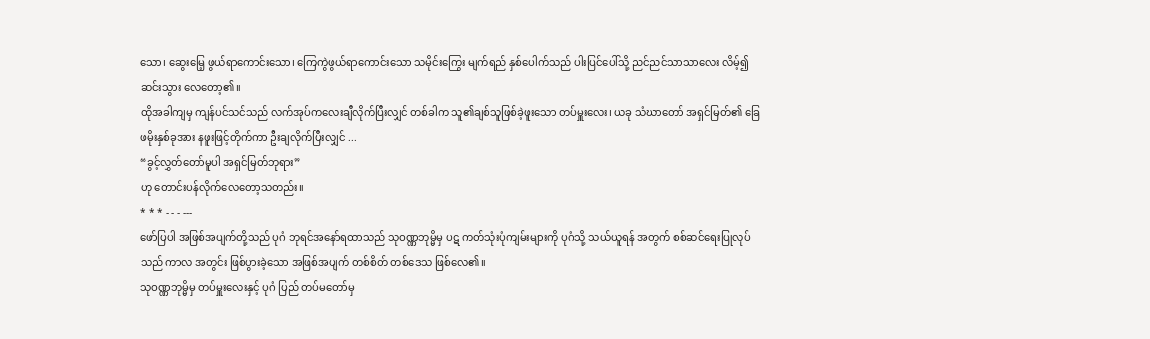သော၊ ဆွေးမြေ့ ဖွယ်ရာကောင်းသော၊ ကြေကွဲဖွယ်ရာကောင်းသော သမိုင်းကြွေး မျက်ရည် နှစ်ပေါက်သည် ပါးပြင်ပေါ်သို့ ညင်ညင်သာသာလေး လိမ့်၍ဆင်းသွား လေတော့၏။
ထိုအခါကျမှ ကျန်ပင်သင်သည် လက်အုပ်ကလေးချီလိုက်ပြီးလျှင် တစ်ခါက သူ၏ချစ်သူဖြစ်ခဲ့ဖူးသော တပ်မှူးလေး၊ ယခု သံဃာတော် အရှင်မြတ်၏ ခြေဖမိုးနှစ်ခုအား နဖူးဖြင့်တိုက်ကာ ဦးချလိုက်ပြီးလျှင် ...
“ခွင့်လွှတ်တော်မူပါ အရှင်မြတ်ဘုရား”
ဟု တောင်းပန်လိုက်လေတော့သတည်း။
* * * - - - ---
ဖော်ပြပါ အဖြစ်အပျက်တို့သည် ပုဂံ ဘုရင်အနော်ရထာသည် သုဝဏ္ဏဘုမ္မိမှ ပဋ ကတ်သုံးပုံကျမ်းများကို ပုဂံသို့ သယ်ယူရန် အတွက် စစ်ဆင်ရေးပြုလုပ်သည် ကာလ အတွင်း ဖြစ်ပွားခဲ့သော အဖြစ်အပျက် တစ်စိတ် တစ်ဒေသ ဖြစ်လေ၏။
သုဝဏ္ဏဘုမ္မိမှ တပ်မှူးလေးနှင့် ပုဂံ ပြည် တပ်မတော်မှ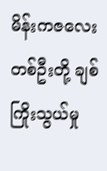မိန်းကဇလေးတစ်ဦးတို့ ချစ်ကြိုးသွယ်မှု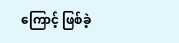ကြောင့် ဖြစ်ခဲ့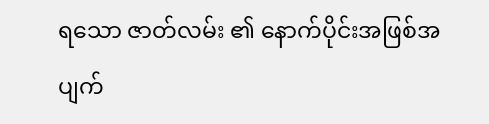ရသော ဇာတ်လမ်း ၏ နောက်ပိုင်းအဖြစ်အပျက်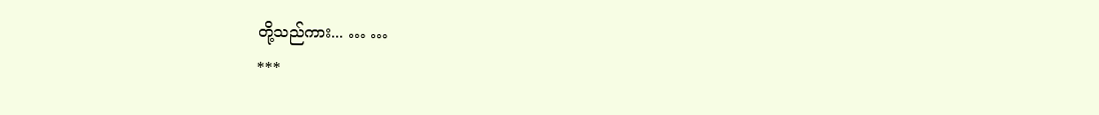တို့သည်ကား... … …
***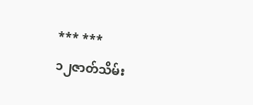*** ***
၁၂ဇာတ်သိမ်း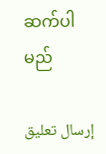ဆက်ပါမည်

إرسال تعليق